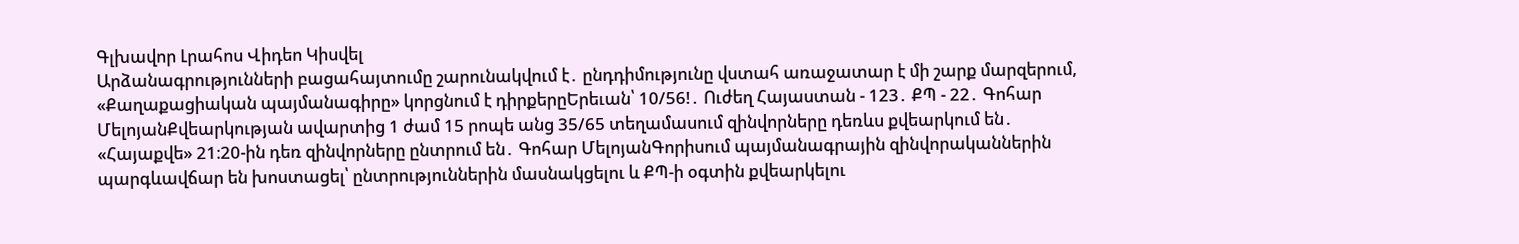Գլխավոր Լրահոս Վիդեո Կիսվել
Արձանագրությունների բացահայտումը շարունակվում է․ ընդդիմությունը վստահ առաջատար է մի շարք մարզերում, «Քաղաքացիական պայմանագիրը» կորցնում է դիրքերըԵրեւան՝ 10/56!․ Ուժեղ Հայաստան - 123․ ՔՊ - 22․ Գոհար ՄելոյանՔվեարկության ավարտից 1 ժամ 15 րոպե անց 35/65 տեղամասում զինվորները դեռևս քվեարկում են․ «Հայաքվե» 21։20-ին դեռ զինվորները ընտրում են․ Գոհար ՄելոյանԳորիսում պայմանագրային զինվորականներին պարգևավճար են խոստացել՝ ընտրություններին մասնակցելու և ՔՊ-ի օգտին քվեարկելու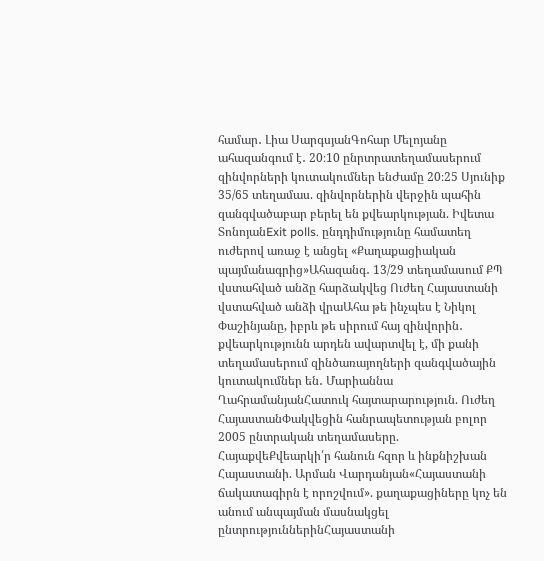համար․ Լիա ՍարգսյանԳոհար Մելոյանը ահազանգում է․ 20։10 ընրտրատեղամասերում զինվորների կուտակումներ ենԺամը 20։25 Սյունիք 35/65 տեղամաս. զինվորներին վերջին պահին զանգվածաբար բերել են քվեարկության. Իվետա ՏոնոյանExit polls. ընդդիմությունը համատեղ ուժերով առաջ է անցել «Քաղաքացիական պայմանագրից»Ահազանգ․ 13/29 տեղամասում ՔՊ վստահված անձը հարձակվեց Ուժեղ Հայաստանի վստահված անձի վրաԱհա թե ինչպես է Նիկոլ Փաշինյանը, իբրև թե սիրում հայ զինվորին․ քվեարկությունն արդեն ավարտվել է, մի քանի տեղամասերում զինծառայողների զանգվածային կուտակումներ են․ Մարիաննա ՂահրամանյանՀատուկ հայտարարություն. Ուժեղ ՀայաստանՓակվեցին հանրապետության բոլոր 2005 ընտրական տեղամասերը. ՀայաքվեՔվեարկի՛ր հանուն հզոր և ինքնիշխան Հայաստանի. Արման Վարդանյան«Հայաստանի ճակատագիրն է որոշվում». քաղաքացիները կոչ են անում անպայման մասնակցել ընտրություններինՀայաստանի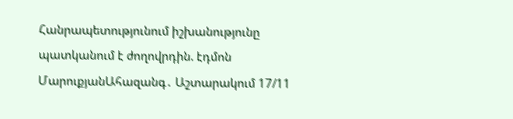Հանրապետությունում իշխանությունը պատկանում է ժողովրդին. էդմոն ՄարուքյանԱհազանգ․ Աշտարակում 17/11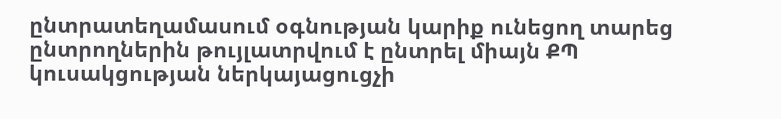ընտրատեղամասում օգնության կարիք ունեցող տարեց ընտրողներին թույլատրվում է ընտրել միայն ՔՊ կուսակցության ներկայացուցչի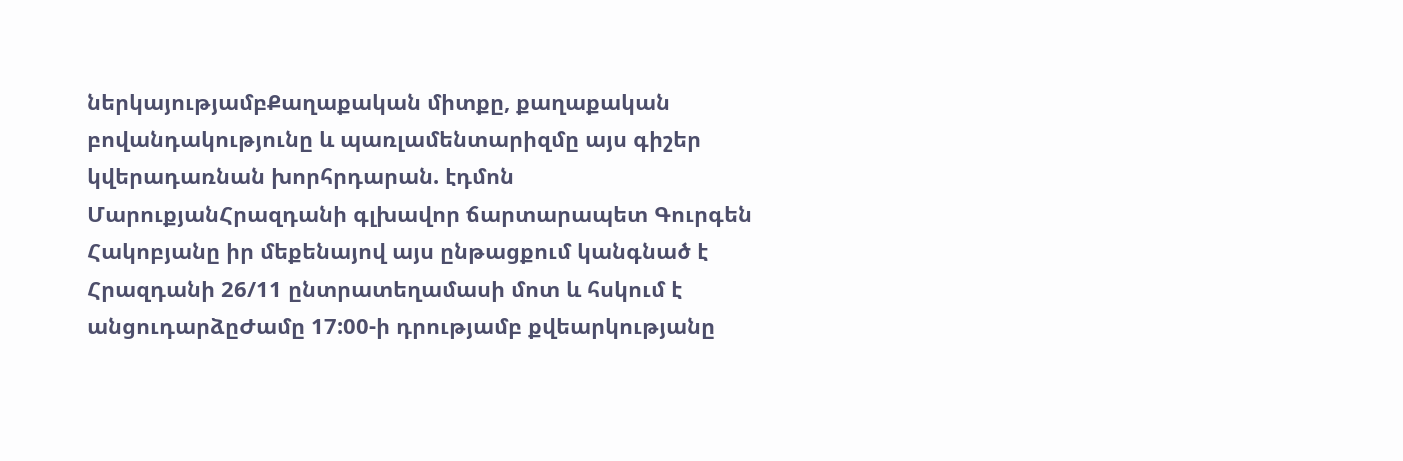ներկայությամբՔաղաքական միտքը, քաղաքական բովանդակությունը և պառլամենտարիզմը այս գիշեր կվերադառնան խորհրդարան. էդմոն ՄարուքյանՀրազդանի գլխավոր ճարտարապետ Գուրգեն Հակոբյանը իր մեքենայով այս ընթացքում կանգնած է Հրազդանի 26/11 ընտրատեղամասի մոտ և հսկում է անցուդարձըԺամը 17:00-ի դրությամբ քվեարկությանը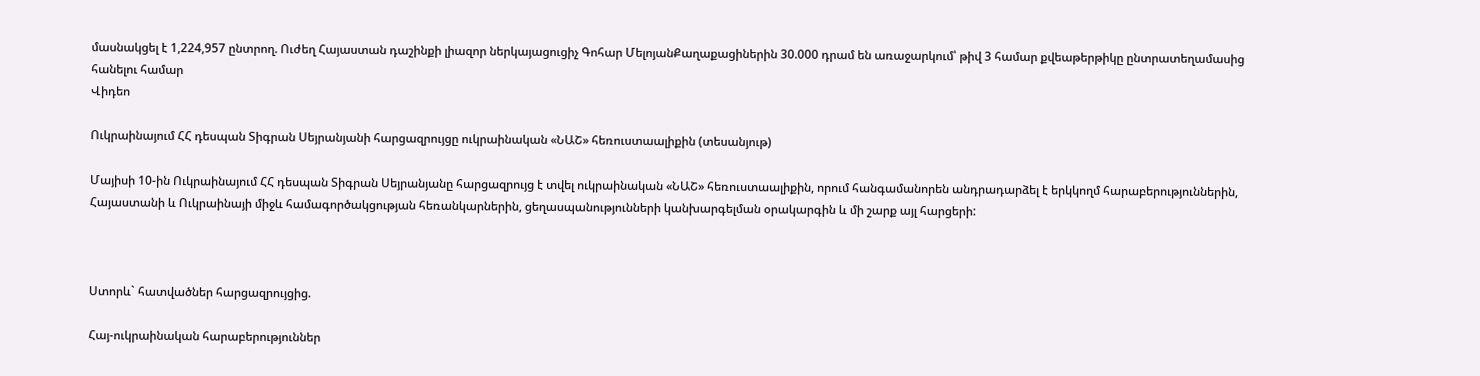մասնակցել է 1,224,957 ընտրող. Ուժեղ Հայաստան դաշինքի լիազոր ներկայացուցիչ Գոհար ՄելոյանՔաղաքացիներին 30.000 դրամ են առաջարկում՝ թիվ 3 համար քվեաթերթիկը ընտրատեղամասից հանելու համար
Վիդեո

Ուկրաինայում ՀՀ դեսպան Տիգրան Սեյրանյանի հարցազրույցը ուկրաինական «ՆԱՇ» հեռուստաալիքին (տեսանյութ)

Մայիսի 10-ին Ուկրաինայում ՀՀ դեսպան Տիգրան Սեյրանյանը հարցազրույց է տվել ուկրաինական «ՆԱՇ» հեռուստաալիքին, որում հանգամանորեն անդրադարձել է երկկողմ հարաբերություններին, Հայաստանի և Ուկրաինայի միջև համագործակցության հեռանկարներին, ցեղասպանությունների կանխարգելման օրակարգին և մի շարք այլ հարցերի:



Ստորև` հատվածներ հարցազրույցից.

Հայ-ուկրաինական հարաբերություններ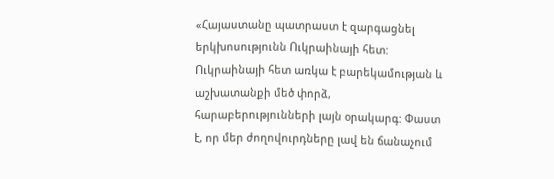«Հայաստանը պատրաստ է զարգացնել երկխոսությունն Ուկրաինայի հետ: Ուկրաինայի հետ առկա է բարեկամության և աշխատանքի մեծ փորձ, հարաբերությունների լայն օրակարգ: Փաստ է, որ մեր ժողովուրդները լավ են ճանաչում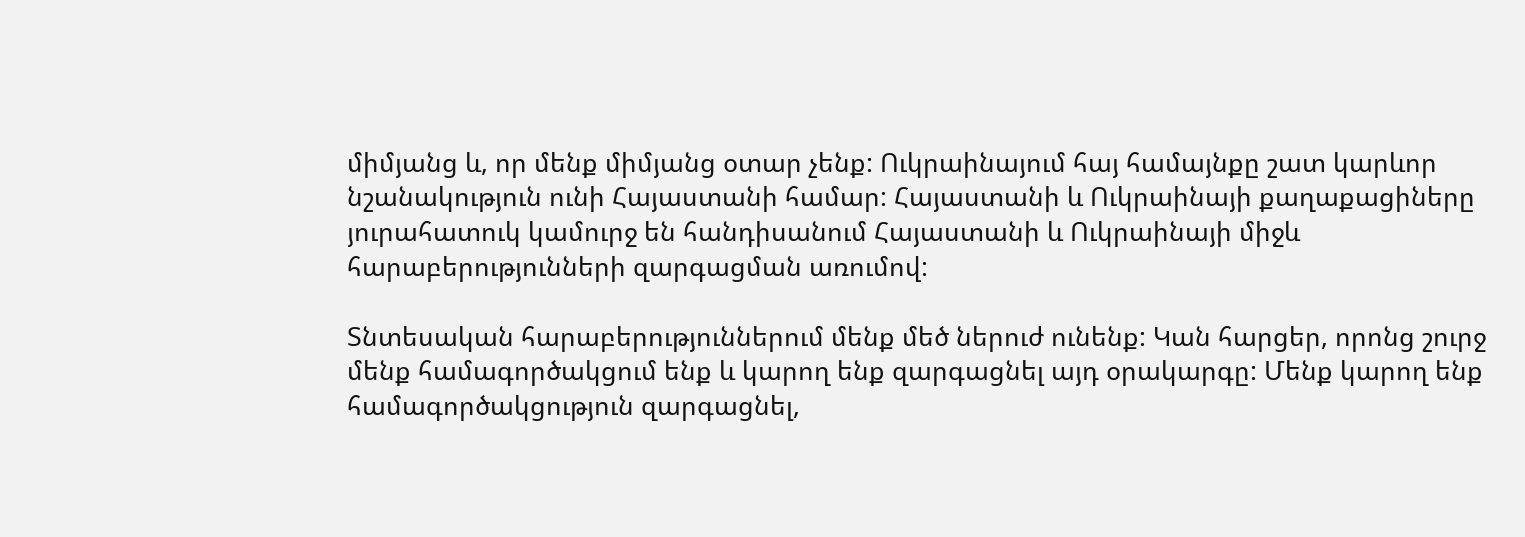միմյանց և, որ մենք միմյանց օտար չենք: Ուկրաինայում հայ համայնքը շատ կարևոր նշանակություն ունի Հայաստանի համար: Հայաստանի և Ուկրաինայի քաղաքացիները յուրահատուկ կամուրջ են հանդիսանում Հայաստանի և Ուկրաինայի միջև հարաբերությունների զարգացման առումով:

Տնտեսական հարաբերություններում մենք մեծ ներուժ ունենք: Կան հարցեր, որոնց շուրջ մենք համագործակցում ենք և կարող ենք զարգացնել այդ օրակարգը: Մենք կարող ենք համագործակցություն զարգացնել,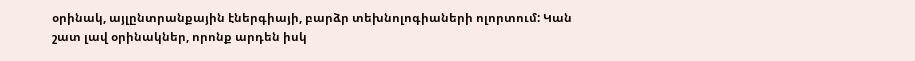օրինակ, այլընտրանքային էներգիայի, բարձր տեխնոլոգիաների ոլորտում: Կան շատ լավ օրինակներ, որոնք արդեն իսկ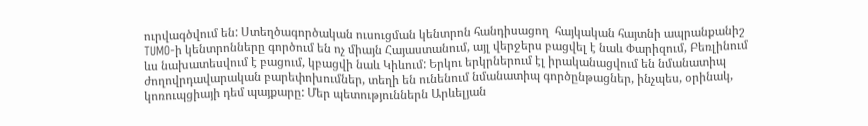ուրվագծվում են: Ստեղծագործական ուսուցման կենտրոն հանդիսացող  հայկական հայտնի ապրանքանիշ TUMO-ի կենտրոնները գործում են ոչ միայն Հայաստանում, այլ վերջերս բացվել է նաև Փարիզում, Բեռլինում ևս նախատեսվում է բացում, կբացվի նաև Կիևում: Երկու երկրներում էլ իրականացվում են նմանատիպ ժողովրդավարական բարեփոխումներ, տեղի են ունենում նմանատիպ գործընթացներ, ինչպես, օրինակ, կոռուպցիայի դեմ պայքարը: Մեր պետություններն Արևելյան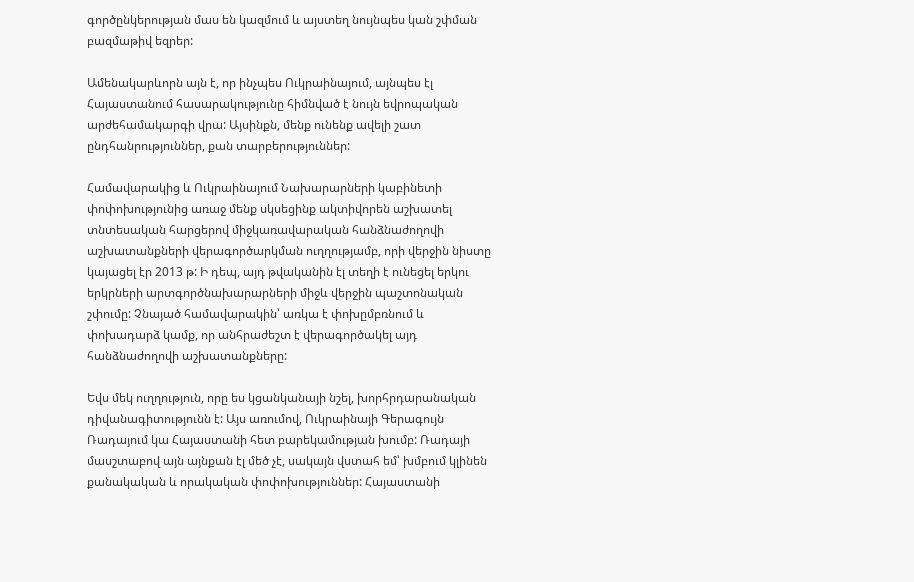գործընկերության մաս են կազմում և այստեղ նույնպես կան շփման բազմաթիվ եզրեր:

Ամենակարևորն այն է, որ ինչպես Ուկրաինայում, այնպես էլ Հայաստանում հասարակությունը հիմնված է նույն եվրոպական արժեհամակարգի վրա: Այսինքն, մենք ունենք ավելի շատ ընդհանրություններ, քան տարբերություններ:

Համավարակից և Ուկրաինայում Նախարարների կաբինետի փոփոխությունից առաջ մենք սկսեցինք ակտիվորեն աշխատել տնտեսական հարցերով միջկառավարական հանձնաժողովի աշխատանքների վերագործարկման ուղղությամբ, որի վերջին նիստը կայացել էր 2013 թ: Ի դեպ, այդ թվականին էլ տեղի է ունեցել երկու երկրների արտգործնախարարների միջև վերջին պաշտոնական շփումը: Չնայած համավարակին՝ առկա է փոխըմբռնում և  փոխադարձ կամք, որ անհրաժեշտ է վերագործակել այդ հանձնաժողովի աշխատանքները:

Եվս մեկ ուղղություն, որը ես կցանկանայի նշել, խորհրդարանական դիվանագիտությունն է: Այս առումով, Ուկրաինայի Գերագույն Ռադայում կա Հայաստանի հետ բարեկամության խումբ: Ռադայի մասշտաբով այն այնքան էլ մեծ չէ, սակայն վստահ եմ՝ խմբում կլինեն քանակական և որակական փոփոխություններ: Հայաստանի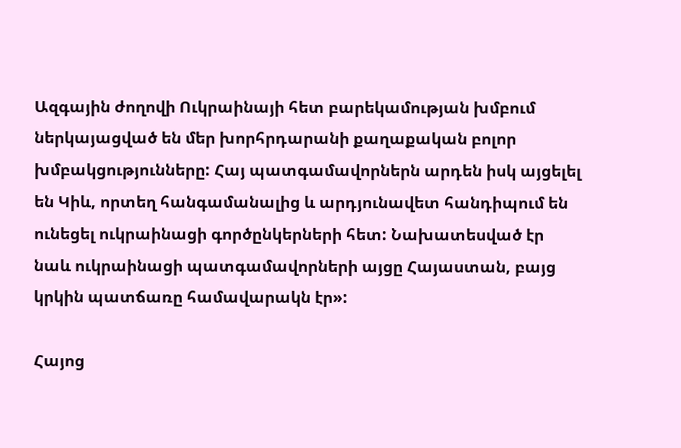Ազգային ժողովի Ուկրաինայի հետ բարեկամության խմբում ներկայացված են մեր խորհրդարանի քաղաքական բոլոր խմբակցությունները: Հայ պատգամավորներն արդեն իսկ այցելել են Կիև, որտեղ հանգամանալից և արդյունավետ հանդիպում են ունեցել ուկրաինացի գործընկերների հետ: Նախատեսված էր նաև ուկրաինացի պատգամավորների այցը Հայաստան, բայց կրկին պատճառը համավարակն էր»:

Հայոց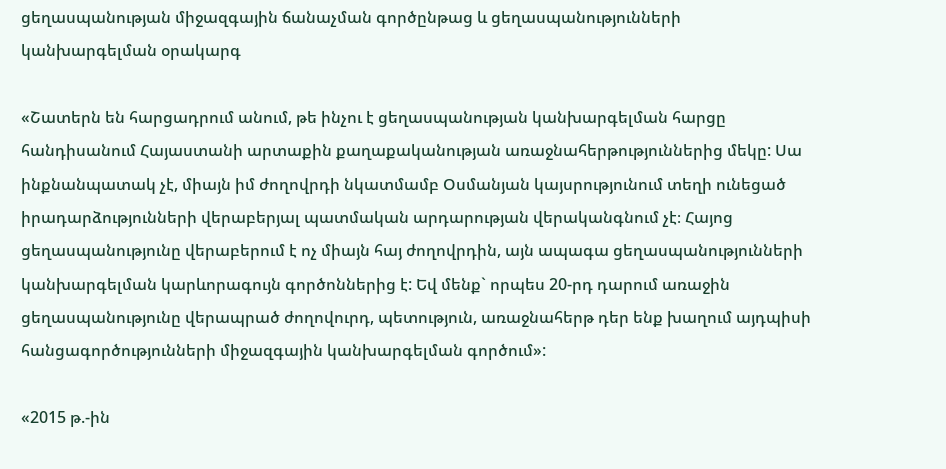ցեղասպանության միջազգային ճանաչման գործընթաց և ցեղասպանությունների կանխարգելման օրակարգ

«Շատերն են հարցադրում անում, թե ինչու է ցեղասպանության կանխարգելման հարցը հանդիսանում Հայաստանի արտաքին քաղաքականության առաջնահերթություններից մեկը: Սա ինքնանպատակ չէ, միայն իմ ժողովրդի նկատմամբ Օսմանյան կայսրությունում տեղի ունեցած իրադարձությունների վերաբերյալ պատմական արդարության վերականգնում չէ։ Հայոց ցեղասպանությունը վերաբերում է ոչ միայն հայ ժողովրդին, այն ապագա ցեղասպանությունների կանխարգելման կարևորագույն գործոններից է: Եվ մենք` որպես 20-րդ դարում առաջին ցեղասպանությունը վերապրած ժողովուրդ, պետություն, առաջնահերթ դեր ենք խաղում այդպիսի հանցագործությունների միջազգային կանխարգելման գործում»:

«2015 թ.-ին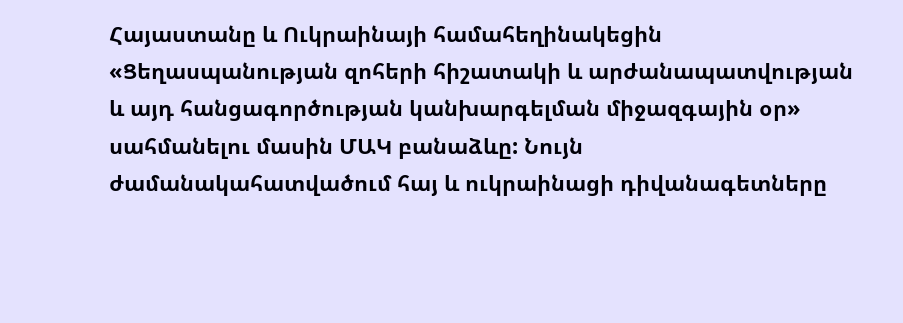Հայաստանը և Ուկրաինայի համահեղինակեցին «Ցեղասպանության զոհերի հիշատակի և արժանապատվության և այդ հանցագործության կանխարգելման միջազգային օր» սահմանելու մասին ՄԱԿ բանաձևը: Նույն ժամանակահատվածում հայ և ուկրաինացի դիվանագետները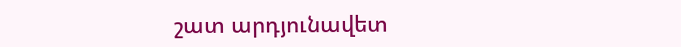շատ արդյունավետ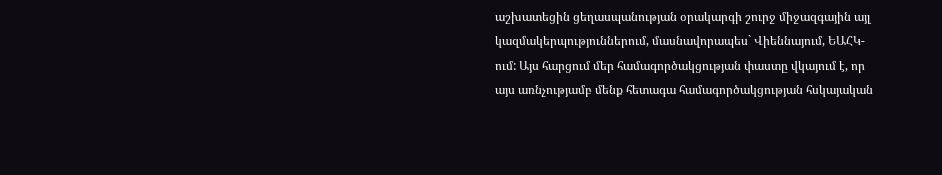աշխատեցին ցեղասպանության օրակարգի շուրջ միջազգային այլ կազմակերպություններում, մասնավորապես` Վիեննայում, ԵԱՀԿ-ում: Այս հարցում մեր համագործակցության փաստը վկայում է, որ այս առնչությամբ մենք հետագա համագործակցության հսկայական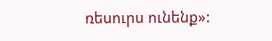ռեսուրս ունենք»: